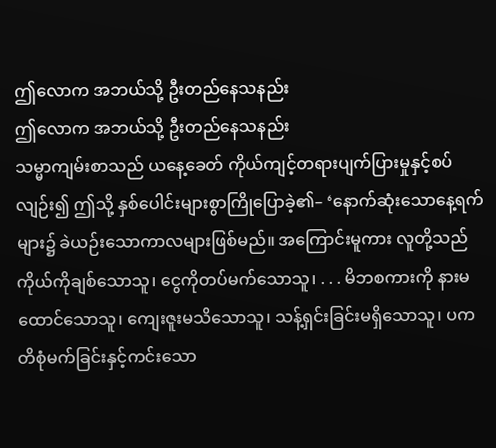ဤလောက အဘယ်သို့ ဦးတည်နေသနည်း
ဤလောက အဘယ်သို့ ဦးတည်နေသနည်း
သမ္မာကျမ်းစာသည် ယနေ့ခေတ် ကိုယ်ကျင့်တရားပျက်ပြားမှုနှင့်စပ်လျဉ်း၍ ဤသို့ နှစ်ပေါင်းများစွာကြိုပြောခဲ့၏– ‘နောက်ဆုံးသောနေ့ရက်များ၌ ခဲယဉ်းသောကာလများဖြစ်မည်။ အကြောင်းမူကား လူတို့သည် ကိုယ်ကိုချစ်သောသူ၊ ငွေကိုတပ်မက်သောသူ၊ . . . မိဘစကားကို နားမထောင်သောသူ၊ ကျေးဇူးမသိသောသူ၊ သန့်ရှင်းခြင်းမရှိသောသူ၊ ပကတိစုံမက်ခြင်းနှင့်ကင်းသော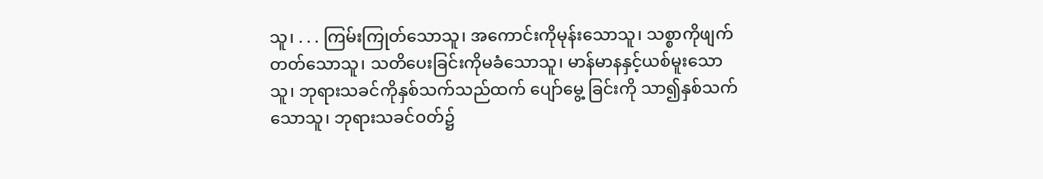သူ၊ . . . ကြမ်းကြုတ်သောသူ၊ အကောင်းကိုမုန်းသောသူ၊ သစ္စာကိုဖျက်တတ်သောသူ၊ သတိပေးခြင်းကိုမခံသောသူ၊ မာန်မာနနှင့်ယစ်မူးသောသူ၊ ဘုရားသခင်ကိုနှစ်သက်သည်ထက် ပျော်မွေ့ ခြင်းကို သာ၍နှစ်သက်သောသူ၊ ဘုရားသခင်ဝတ်၌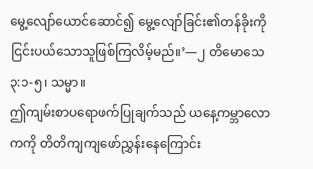မွေ့လျော်ယောင်ဆောင်၍ မွေ့လျော်ခြင်း၏တန်ခိုးကို ငြင်းပယ်သောသူဖြစ်ကြလိမ့်မည်။’—၂ တိမောသေ ၃:၁-၅၊ သမ္မာ။
ဤကျမ်းစာပရောဖက်ပြုချက်သည် ယနေ့ကမ္ဘာလောကကို တိတိကျကျဖော်ညွှန်းနေကြောင်း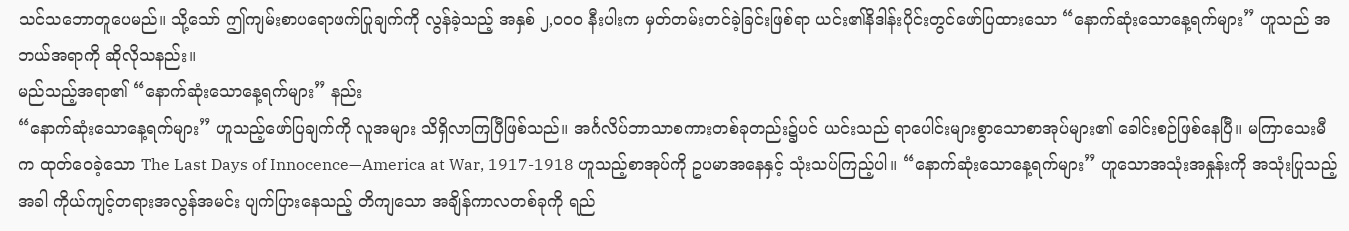သင်သဘောတူပေမည်။ သို့သော် ဤကျမ်းစာပရောဖက်ပြုချက်ကို လွန်ခဲ့သည့် အနှစ် ၂,၀၀၀ နီးပါးက မှတ်တမ်းတင်ခဲ့ခြင်းဖြစ်ရာ ယင်း၏နိဒါန်းပိုင်းတွင်ဖော်ပြထားသော “နောက်ဆုံးသောနေ့ရက်များ” ဟူသည် အဘယ်အရာကို ဆိုလိုသနည်း။
မည်သည့်အရာ၏ “နောက်ဆုံးသောနေ့ရက်များ” နည်း
“နောက်ဆုံးသောနေ့ရက်များ” ဟူသည့်ဖော်ပြချက်ကို လူအများ သိရှိလာကြပြီဖြစ်သည်။ အင်္ဂလိပ်ဘာသာစကားတစ်ခုတည်း၌ပင် ယင်းသည် ရာပေါင်းများစွာသောစာအုပ်များ၏ ခေါင်းစဉ်ဖြစ်နေပြီ။ မကြာသေးမီက ထုတ်ဝေခဲ့သော The Last Days of Innocence—America at War, 1917-1918 ဟူသည့်စာအုပ်ကို ဥပမာအနေနှင့် သုံးသပ်ကြည့်ပါ။ “နောက်ဆုံးသောနေ့ရက်များ” ဟူသောအသုံးအနှုန်းကို အသုံးပြုသည့်အခါ ကိုယ်ကျင့်တရားအလွန်အမင်း ပျက်ပြားနေသည့် တိကျသော အချိန်ကာလတစ်ခုကို ရည်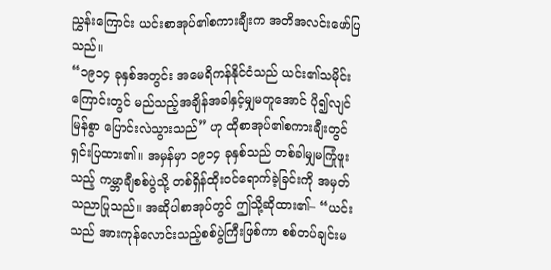ညွှန်းကြောင်း ယင်းစာအုပ်၏စကားချီးက အတိအလင်းဖော်ပြသည်။
“၁၉၁၄ ခုနှစ်အတွင်း အမေရိကန်နိုင်ငံသည် ယင်း၏သမိုင်းကြောင်းတွင် မည်သည့်အချိန်အခါနှင့်မျှမတူအောင် ပို၍လျင်မြန်စွာ ပြောင်းလဲသွားသည်” ဟု ထိုစာအုပ်၏စကားချီးတွင် ရှင်းပြထား၏။ အမှန်မှာ ၁၉၁၄ ခုနှစ်သည် တစ်ခါမျှမကြုံဖူးသည့် ကမ္ဘာချီစစ်ပွဲသို့ တစ်ရှိန်ထိုးဝင်ရောက်ခဲ့ခြင်းကို အမှတ်သညာပြုသည်။ အဆိုပါစာအုပ်တွင် ဤသို့ဆိုထား၏– “ယင်းသည် အားကုန်လောင်းသည့်စစ်ပွဲကြီးဖြစ်ကာ စစ်တပ်ချင်းမ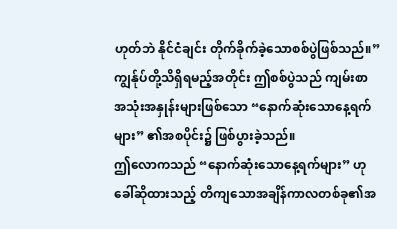ဟုတ်ဘဲ နိုင်ငံချင်း တိုက်ခိုက်ခဲ့သောစစ်ပွဲဖြစ်သည်။” ကျွန်ုပ်တို့သိရှိရမည့်အတိုင်း ဤစစ်ပွဲသည် ကျမ်းစာအသုံးအနှုန်းများဖြစ်သော “နောက်ဆုံးသောနေ့ရက်များ” ၏အစပိုင်း၌ ဖြစ်ပွားခဲ့သည်။
ဤလောကသည် “နောက်ဆုံးသောနေ့ရက်များ” ဟုခေါ်ဆိုထားသည့် တိကျသောအချိန်ကာလတစ်ခု၏အ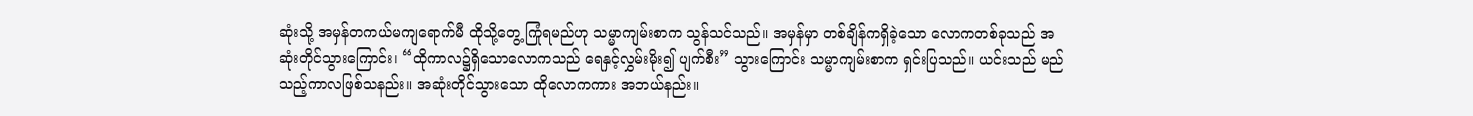ဆုံးသို့ အမှန်တကယ်မကျရောက်မီ ထိုသို့တွေ့ ကြုံရမည်ဟု သမ္မာကျမ်းစာက သွန်သင်သည်။ အမှန်မှာ တစ်ချိန်ကရှိခဲ့သော လောကတစ်ခုသည် အဆုံးတိုင်သွားကြောင်း၊ “ထိုကာလ၌ရှိသောလောကသည် ရေနှင့်လွှမ်းမိုး၍ ပျက်စီး” သွားကြောင်း သမ္မာကျမ်းစာက ရှင်းပြသည်။ ယင်းသည် မည်သည့်ကာလဖြစ်သနည်း။ အဆုံးတိုင်သွားသော ထိုလောကကား အဘယ်နည်း။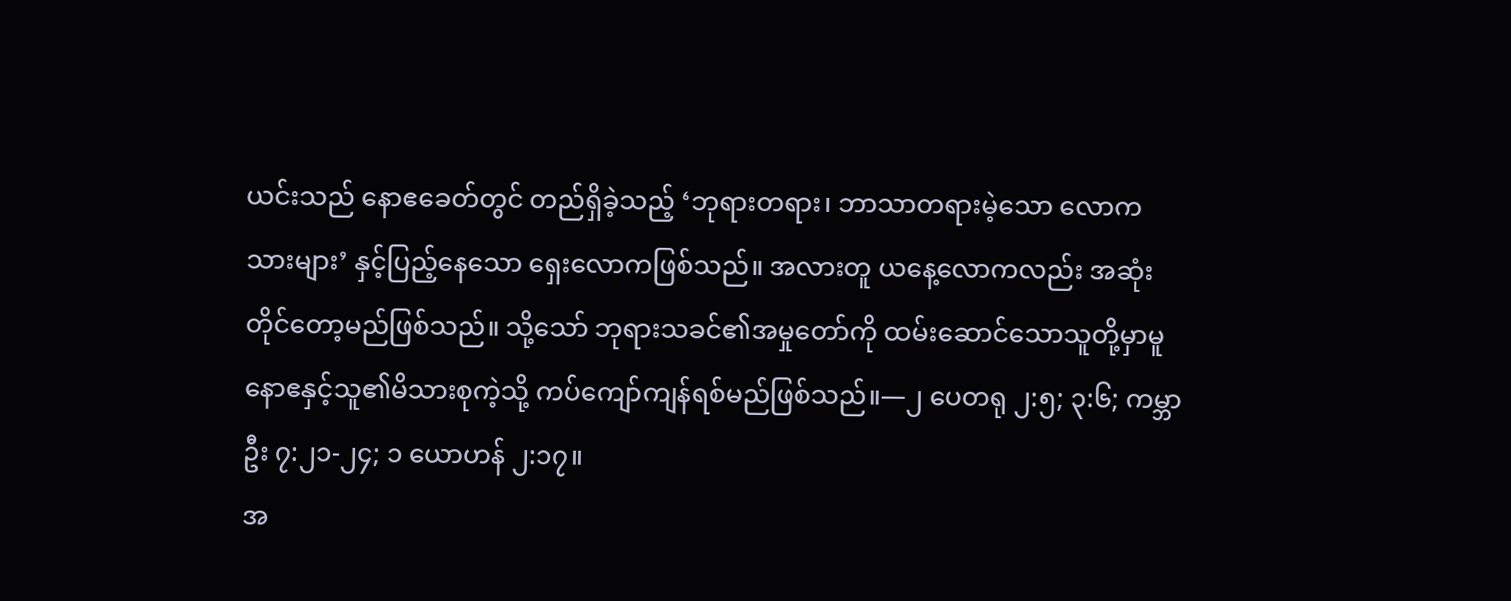ယင်းသည် နောဧခေတ်တွင် တည်ရှိခဲ့သည့် ‘ဘုရားတရား၊ ဘာသာတရားမဲ့သော လောကသားများ’ နှင့်ပြည့်နေသော ရှေးလောကဖြစ်သည်။ အလားတူ ယနေ့လောကလည်း အဆုံးတိုင်တော့မည်ဖြစ်သည်။ သို့သော် ဘုရားသခင်၏အမှုတော်ကို ထမ်းဆောင်သောသူတို့မှာမူ နောဧနှင့်သူ၏မိသားစုကဲ့သို့ ကပ်ကျော်ကျန်ရစ်မည်ဖြစ်သည်။—၂ ပေတရု ၂:၅; ၃:၆; ကမ္ဘာဦး ၇:၂၁-၂၄; ၁ ယောဟန် ၂:၁၇။
အ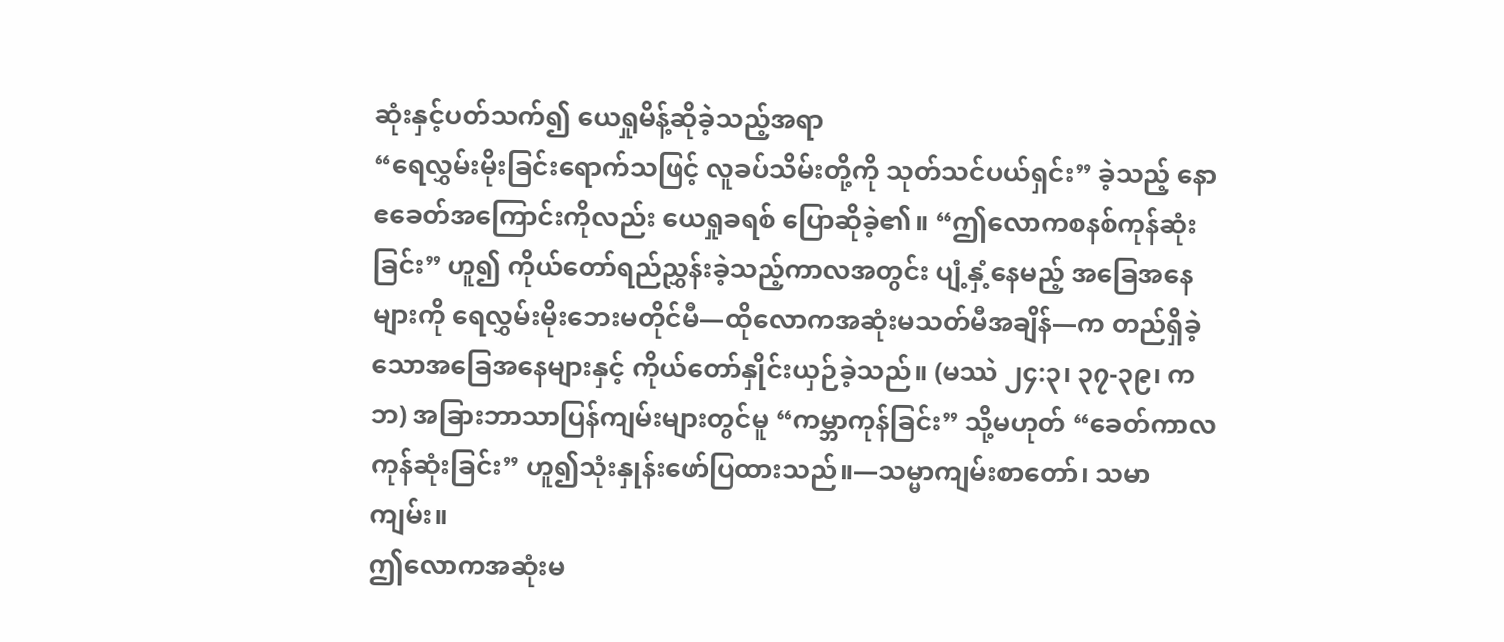ဆုံးနှင့်ပတ်သက်၍ ယေရှုမိန့်ဆိုခဲ့သည့်အရာ
“ရေလွှမ်းမိုးခြင်းရောက်သဖြင့် လူခပ်သိမ်းတို့ကို သုတ်သင်ပယ်ရှင်း” ခဲ့သည့် နောဧခေတ်အကြောင်းကိုလည်း ယေရှုခရစ် ပြောဆိုခဲ့၏။ “ဤလောကစနစ်ကုန်ဆုံးခြင်း” ဟူ၍ ကိုယ်တော်ရည်ညွှန်းခဲ့သည့်ကာလအတွင်း ပျံ့နှံ့နေမည့် အခြေအနေများကို ရေလွှမ်းမိုးဘေးမတိုင်မီ—ထိုလောကအဆုံးမသတ်မီအချိန်—က တည်ရှိခဲ့သောအခြေအနေများနှင့် ကိုယ်တော်နှိုင်းယှဉ်ခဲ့သည်။ (မဿဲ ၂၄:၃၊ ၃၇-၃၉၊ ကဘ) အခြားဘာသာပြန်ကျမ်းများတွင်မူ “ကမ္ဘာကုန်ခြင်း” သို့မဟုတ် “ခေတ်ကာလကုန်ဆုံးခြင်း” ဟူ၍သုံးနှုန်းဖော်ပြထားသည်။—သမ္မာကျမ်းစာတော်၊ သမာကျမ်း။
ဤလောကအဆုံးမ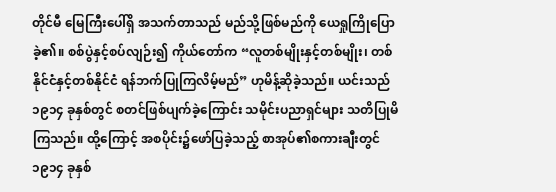တိုင်မီ မြေကြီးပေါ်ရှိ အသက်တာသည် မည်သို့ဖြစ်မည်ကို ယေရှုကြိုပြောခဲ့၏။ စစ်ပွဲနှင့်စပ်လျဉ်း၍ ကိုယ်တော်က “လူတစ်မျိုးနှင့်တစ်မျိုး၊ တစ်နိုင်ငံနှင့်တစ်နိုင်ငံ ရန်ဘက်ပြုကြလိမ့်မည်” ဟုမိန့်ဆိုခဲ့သည်။ ယင်းသည် ၁၉၁၄ ခုနှစ်တွင် စတင်ဖြစ်ပျက်ခဲ့ကြောင်း သမိုင်းပညာရှင်များ သတိပြုမိကြသည်။ ထို့ကြောင့် အစပိုင်း၌ဖော်ပြခဲ့သည့် စာအုပ်၏စကားချီးတွင် ၁၉၁၄ ခုနှစ်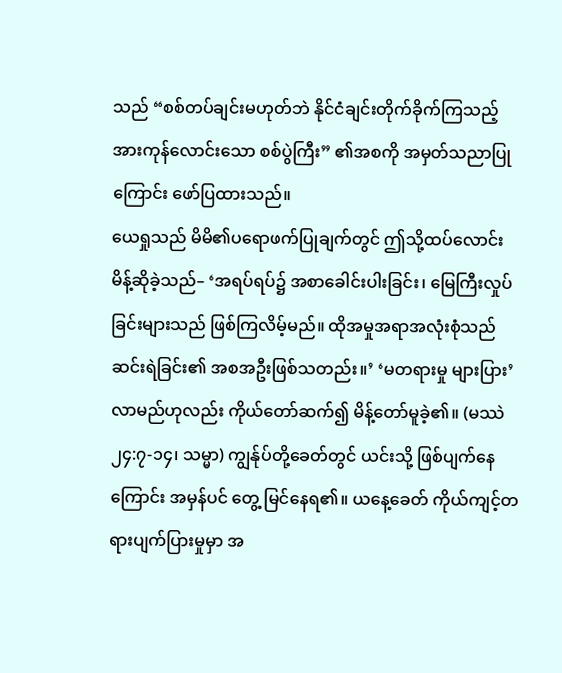သည် “စစ်တပ်ချင်းမဟုတ်ဘဲ နိုင်ငံချင်းတိုက်ခိုက်ကြသည့် အားကုန်လောင်းသော စစ်ပွဲကြီး” ၏အစကို အမှတ်သညာပြုကြောင်း ဖော်ပြထားသည်။
ယေရှုသည် မိမိ၏ပရောဖက်ပြုချက်တွင် ဤသို့ထပ်လောင်းမိန့်ဆိုခဲ့သည်– ‘အရပ်ရပ်၌ အစာခေါင်းပါးခြင်း၊ မြေကြီးလှုပ်ခြင်းများသည် ဖြစ်ကြလိမ့်မည်။ ထိုအမှုအရာအလုံးစုံသည် ဆင်းရဲခြင်း၏ အစအဦးဖြစ်သတည်း။’ ‘မတရားမှု များပြား’ လာမည်ဟုလည်း ကိုယ်တော်ဆက်၍ မိန့်တော်မူခဲ့၏။ (မဿဲ ၂၄:၇-၁၄၊ သမ္မာ) ကျွန်ုပ်တို့ခေတ်တွင် ယင်းသို့ ဖြစ်ပျက်နေကြောင်း အမှန်ပင် တွေ့ မြင်နေရ၏။ ယနေ့ခေတ် ကိုယ်ကျင့်တရားပျက်ပြားမှုမှာ အ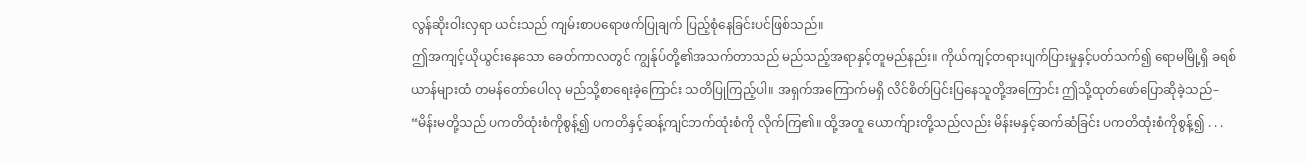လွန်ဆိုးဝါးလှရာ ယင်းသည် ကျမ်းစာပရောဖက်ပြုချက် ပြည့်စုံနေခြင်းပင်ဖြစ်သည်။
ဤအကျင့်ယိုယွင်းနေသော ခေတ်ကာလတွင် ကျွန်ုပ်တို့၏အသက်တာသည် မည်သည့်အရာနှင့်တူမည်နည်း။ ကိုယ်ကျင့်တရားပျက်ပြားမှုနှင့်ပတ်သက်၍ ရောမမြို့ရှိ ခရစ်ယာန်များထံ တမန်တော်ပေါလု မည်သို့စာရေးခဲ့ကြောင်း သတိပြုကြည့်ပါ။ အရှက်အကြောက်မရှိ လိင်စိတ်ပြင်းပြနေသူတို့အကြောင်း ဤသို့ထုတ်ဖော်ပြောဆိုခဲ့သည်– “မိန်းမတို့သည် ပကတိထုံးစံကိုစွန့်၍ ပကတိနှင့်ဆန့်ကျင်ဘက်ထုံးစံကို လိုက်ကြ၏။ ထို့အတူ ယောက်ျားတို့သည်လည်း မိန်းမနှင့်ဆက်ဆံခြင်း ပကတိထုံးစံကိုစွန့်၍ . . .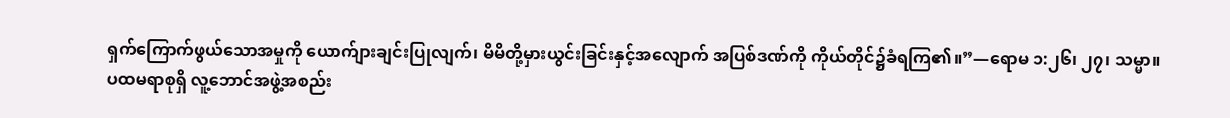ရှက်ကြောက်ဖွယ်သောအမှုကို ယောက်ျားချင်းပြုလျက်၊ မိမိတို့မှားယွင်းခြင်းနှင့်အလျောက် အပြစ်ဒဏ်ကို ကိုယ်တိုင်၌ခံရကြ၏။”—ရောမ ၁:၂၆၊ ၂၇၊ သမ္မာ။
ပထမရာစုရှိ လူ့ဘောင်အဖွဲ့အစည်း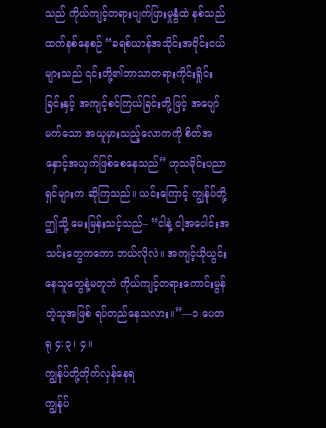သည် ကိုယ်ကျင့်တရားပျက်ပြားမှုနွံထဲ နစ်သည်ထက်နစ်နေစဉ် “ခရစ်ယာန်အသိုင်းအဝိုင်းငယ်များသည် ၎င်းတို့၏ဘာသာတရားကိုင်းရှိုင်းခြင်းနှင့် အကျင့်စင်ကြယ်ခြင်းတို့ဖြင့် အပျော်မက်သော အယူမှားသည့်လောကကို စိတ်အနှောင့်အယှက်ဖြစ်စေနေသည်” ဟုသမိုင်းပညာရှင်များက ဆိုကြသည်။ ယင်းကြောင့် ကျွန်ုပ်တို့ ဤသို့ မေးမြန်းသင့်သည်– “ငါနဲ့ ငါ့အပေါင်းအသင်းတွေကကော ဘယ်လိုလဲ။ အကျင့်ယိုယွင်းနေသူတွေနဲ့မတူဘဲ ကိုယ်ကျင့်တရားကောင်းမွန်တဲ့သူအဖြစ် ရပ်တည်နေသလား။”—၁ ပေတရု ၄:၃၊ ၄။
ကျွန်ုပ်တို့တိုက်လှန်နေရ
ကျွန်ုပ်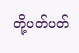တို့ပတ်ပတ်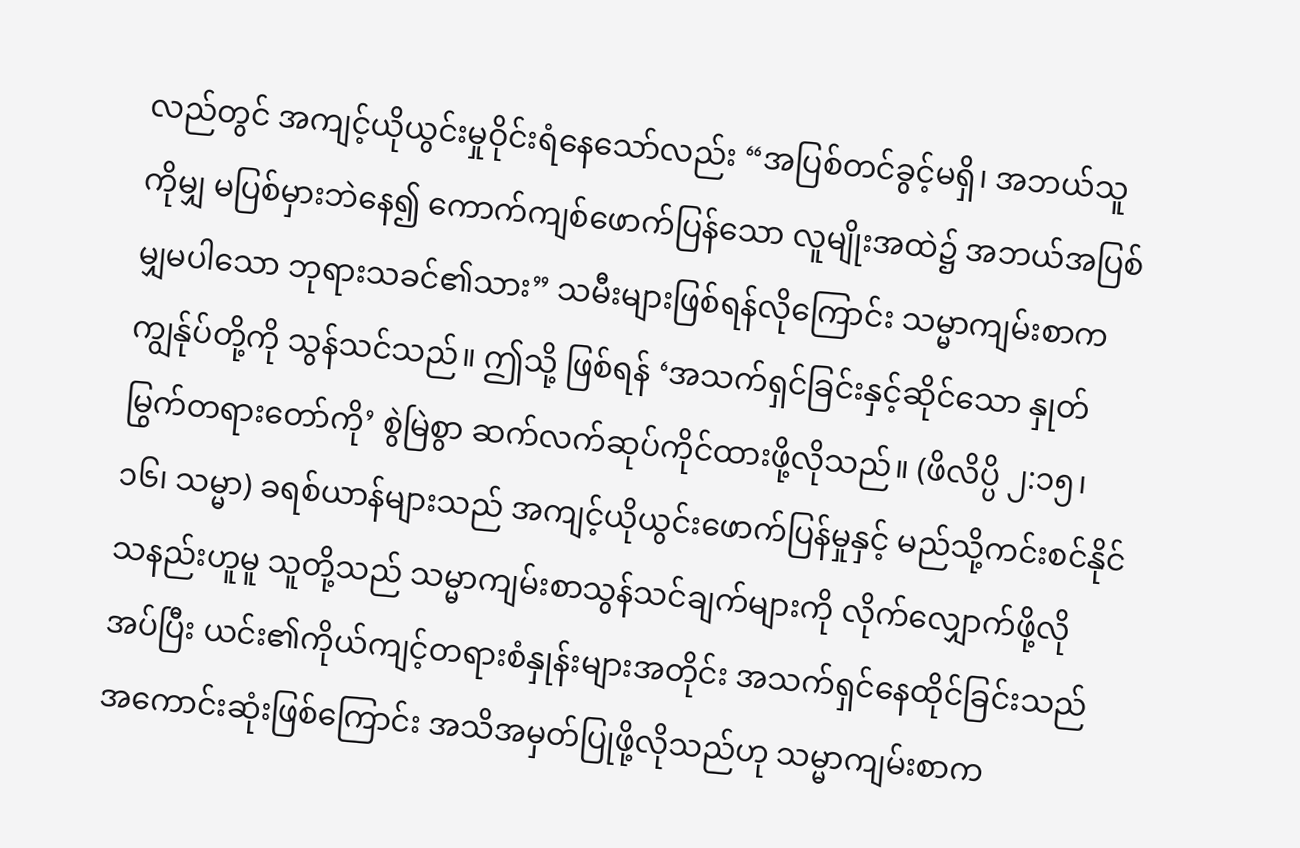လည်တွင် အကျင့်ယိုယွင်းမှုဝိုင်းရံနေသော်လည်း “အပြစ်တင်ခွင့်မရှိ၊ အဘယ်သူကိုမျှ မပြစ်မှားဘဲနေ၍ ကောက်ကျစ်ဖောက်ပြန်သော လူမျိုးအထဲ၌ အဘယ်အပြစ်မျှမပါသော ဘုရားသခင်၏သား” သမီးများဖြစ်ရန်လိုကြောင်း သမ္မာကျမ်းစာက ကျွန်ုပ်တို့ကို သွန်သင်သည်။ ဤသို့ ဖြစ်ရန် ‘အသက်ရှင်ခြင်းနှင့်ဆိုင်သော နှုတ်မြွက်တရားတော်ကို’ စွဲမြဲစွာ ဆက်လက်ဆုပ်ကိုင်ထားဖို့လိုသည်။ (ဖိလိပ္ပိ ၂:၁၅၊ ၁၆၊ သမ္မာ) ခရစ်ယာန်များသည် အကျင့်ယိုယွင်းဖောက်ပြန်မှုနှင့် မည်သို့ကင်းစင်နိုင်သနည်းဟူမူ သူတို့သည် သမ္မာကျမ်းစာသွန်သင်ချက်များကို လိုက်လျှောက်ဖို့လိုအပ်ပြီး ယင်း၏ကိုယ်ကျင့်တရားစံနှုန်းများအတိုင်း အသက်ရှင်နေထိုင်ခြင်းသည် အကောင်းဆုံးဖြစ်ကြောင်း အသိအမှတ်ပြုဖို့လိုသည်ဟု သမ္မာကျမ်းစာက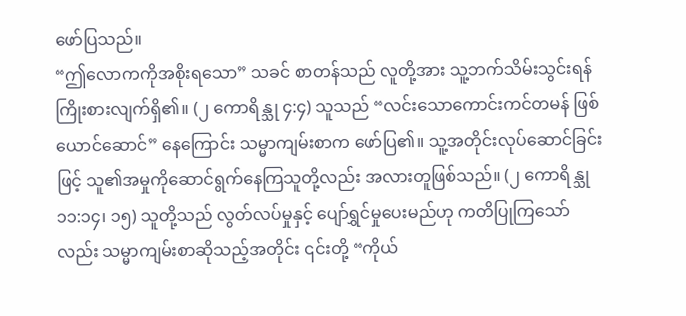ဖော်ပြသည်။
“ဤလောကကိုအစိုးရသော” သခင် စာတန်သည် လူတို့အား သူ့ဘက်သိမ်းသွင်းရန် ကြိုးစားလျက်ရှိ၏။ (၂ ကောရိန္သု ၄:၄) သူသည် “လင်းသောကောင်းကင်တမန် ဖြစ်ယောင်ဆောင်” နေကြောင်း သမ္မာကျမ်းစာက ဖော်ပြ၏။ သူ့အတိုင်းလုပ်ဆောင်ခြင်းဖြင့် သူ၏အမှုကိုဆောင်ရွက်နေကြသူတို့လည်း အလားတူဖြစ်သည်။ (၂ ကောရိန္သု ၁၁:၁၄၊ ၁၅) သူတို့သည် လွတ်လပ်မှုနှင့် ပျော်ရွှင်မှုပေးမည်ဟု ကတိပြုကြသော်လည်း သမ္မာကျမ်းစာဆိုသည့်အတိုင်း ၎င်းတို့ “ကိုယ်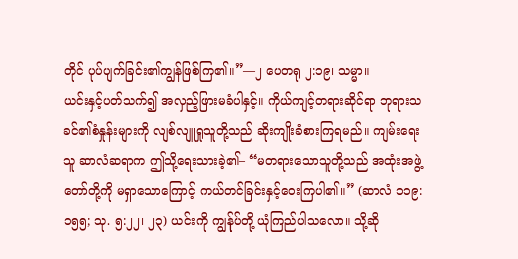တိုင် ပုပ်ပျက်ခြင်း၏ကျွန်ဖြစ်ကြ၏။”—၂ ပေတရု ၂:၁၉၊ သမ္မာ။
ယင်းနှင့်ပတ်သက်၍ အလှည့်ဖြားမခံပါနှင့်။ ကိုယ်ကျင့်တရားဆိုင်ရာ ဘုရားသခင်၏စံနှုန်းများကို လျစ်လျူရှုသူတို့သည် ဆိုးကျိုးခံစားကြရမည်။ ကျမ်းရေးသူ ဆာလံဆရာက ဤသို့ရေးသားခဲ့၏– “မတရားသောသူတို့သည် အထုံးအဖွဲ့တော်တို့ကို မရှာသောကြောင့် ကယ်တင်ခြင်းနှင့်ဝေးကြပါ၏။” (ဆာလံ ၁၁၉:၁၅၅; သု. ၅:၂၂၊ ၂၃) ယင်းကို ကျွန်ုပ်တို့ ယုံကြည်ပါသလော။ သို့ဆို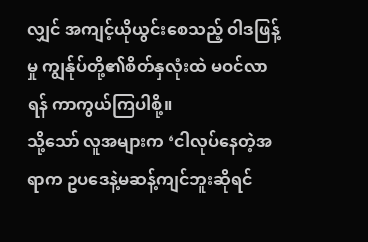လျှင် အကျင့်ယိုယွင်းစေသည့် ဝါဒဖြန့်မှု ကျွန်ုပ်တို့၏စိတ်နှလုံးထဲ မဝင်လာရန် ကာကွယ်ကြပါစို့။
သို့သော် လူအများက ‘ငါလုပ်နေတဲ့အရာက ဥပဒေနဲ့မဆန့်ကျင်ဘူးဆိုရင်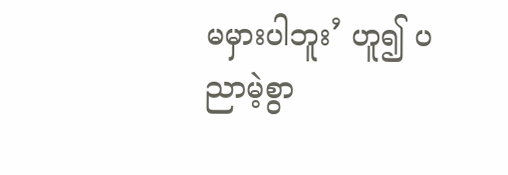မမှားပါဘူး’ ဟူ၍ ပညာမဲ့စွာ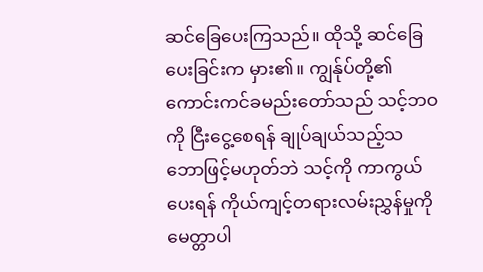ဆင်ခြေပေးကြသည်။ ထိုသို့ ဆင်ခြေပေးခြင်းက မှား၏။ ကျွန်ုပ်တို့၏ကောင်းကင်ခမည်းတော်သည် သင့်ဘဝကို ငြီးငွေ့စေရန် ချုပ်ချယ်သည့်သဘောဖြင့်မဟုတ်ဘဲ သင့်ကို ကာကွယ်ပေးရန် ကိုယ်ကျင့်တရားလမ်းညွှန်မှုကို မေတ္တာပါ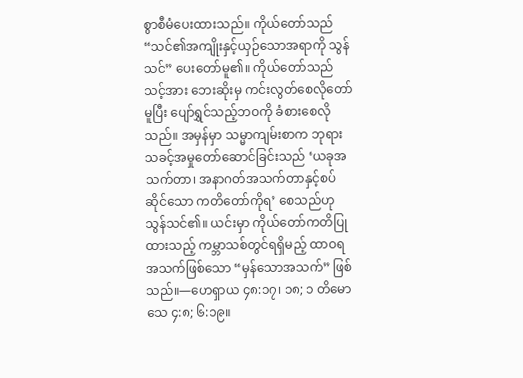စွာစီမံပေးထားသည်။ ကိုယ်တော်သည် “သင်၏အကျိုးနှင့်ယှဉ်သောအရာကို သွန်သင်” ပေးတော်မူ၏။ ကိုယ်တော်သည် သင့်အား ဘေးဆိုးမှ ကင်းလွတ်စေလိုတော်မူပြီး ပျော်ရွှင်သည့်ဘဝကို ခံစားစေလိုသည်။ အမှန်မှာ သမ္မာကျမ်းစာက ဘုရားသခင့်အမှုတော်ဆောင်ခြင်းသည် ‘ယခုအသက်တာ၊ အနာဂတ်အသက်တာနှင့်စပ်ဆိုင်သော ကတိတော်ကိုရ’ စေသည်ဟု သွန်သင်၏။ ယင်းမှာ ကိုယ်တော်ကတိပြုထားသည့် ကမ္ဘာသစ်တွင်ရရှိမည့် ထာဝရအသက်ဖြစ်သော “မှန်သောအသက်” ဖြစ်သည်။—ဟေရှာယ ၄၈:၁၇၊ ၁၈; ၁ တိမောသေ ၄:၈; ၆:၁၉။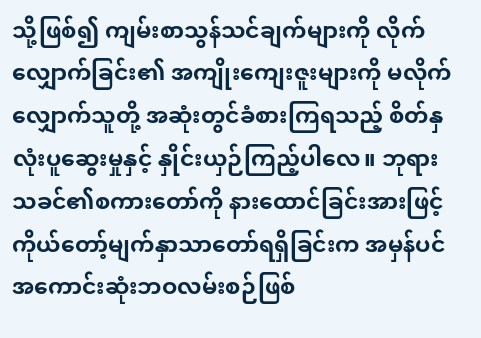သို့ဖြစ်၍ ကျမ်းစာသွန်သင်ချက်များကို လိုက်လျှောက်ခြင်း၏ အကျိုးကျေးဇူးများကို မလိုက်လျှောက်သူတို့ အဆုံးတွင်ခံစားကြရသည့် စိတ်နှလုံးပူဆွေးမှုနှင့် နှိုင်းယှဉ်ကြည့်ပါလေ။ ဘုရားသခင်၏စကားတော်ကို နားထောင်ခြင်းအားဖြင့် ကိုယ်တော့်မျက်နှာသာတော်ရရှိခြင်းက အမှန်ပင် အကောင်းဆုံးဘဝလမ်းစဉ်ဖြစ်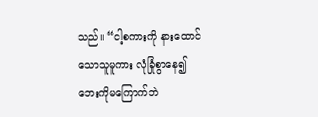သည်။ “ငါ့စကားကို နားထောင်သောသူမူကား လုံခြုံစွာနေ၍ ဘေးကိုမကြောက်ဘဲ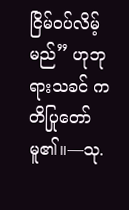ငြိမ်ဝပ်လိမ့်မည်” ဟုဘုရားသခင် ကတိပြုတော်မူ၏။—သု.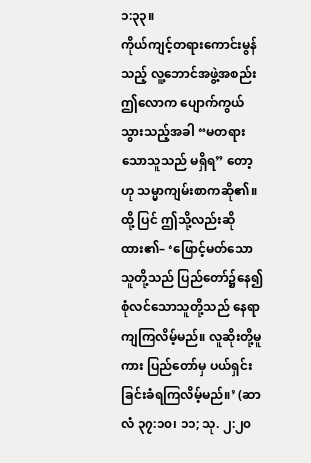၁:၃၃။
ကိုယ်ကျင့်တရားကောင်းမွန်သည့် လူ့ဘောင်အဖွဲ့အစည်း
ဤလောက ပျောက်ကွယ်သွားသည့်အခါ “မတရားသောသူသည် မရှိရ” တော့ဟု သမ္မာကျမ်းစာကဆို၏။ ထို့ ပြင် ဤသို့လည်းဆိုထား၏– ‘ဖြောင့်မတ်သောသူတို့သည် ပြည်တော်၌နေ၍ စုံလင်သောသူတို့သည် နေရာကျကြလိမ့်မည်။ လူဆိုးတို့မူကား ပြည်တော်မှ ပယ်ရှင်းခြင်းခံရကြလိမ့်မည်။’ (ဆာလံ ၃၇:၁၀၊ ၁၁; သု. ၂:၂၀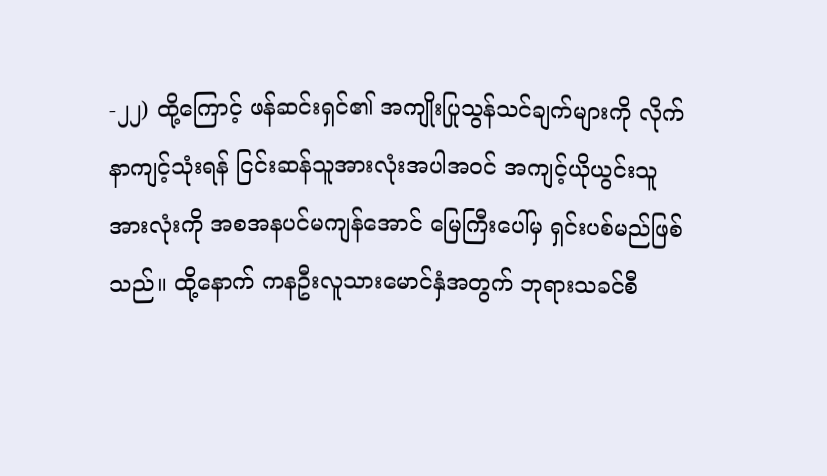-၂၂) ထို့ကြောင့် ဖန်ဆင်းရှင်၏ အကျိုးပြုသွန်သင်ချက်များကို လိုက်နာကျင့်သုံးရန် ငြင်းဆန်သူအားလုံးအပါအဝင် အကျင့်ယိုယွင်းသူအားလုံးကို အစအနပင်မကျန်အောင် မြေကြီးပေါ်မှ ရှင်းပစ်မည်ဖြစ်သည်။ ထို့နောက် ကနဦးလူသားမောင်နှံအတွက် ဘုရားသခင်စီ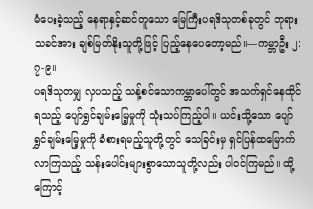မံပေးခဲ့သည့် နေရာနှင့်ဆင်တူသော မြေကြီးပရဒိသုတစ်ခုတွင် ဘုရားသခင်အား ချစ်မြတ်နိုးသူတို့ဖြင့် ပြည့်နေပေတော့မည်။—ကမ္ဘာဦး ၂:၇-၉။
ပရဒိသုတမျှ လှပသည့် သန့်စင်သောကမ္ဘာပေါ်တွင် အသက်ရှင်နေထိုင်ရသည့် ပျော်ရွှင်ချမ်းမြေ့မှုကို သုံးသပ်ကြည့်ပါ။ ယင်းသို့သော ပျော်ရွှင်ချမ်းမြေ့မှုကို ခံစားရမည့်သူတို့တွင် သေခြင်းမှ ရှင်ပြန်ထမြောက်လာကြသည့် သန်းပေါင်းများစွာသောသူတို့လည်း ပါဝင်ကြမည်။ ထို့ကြောင့်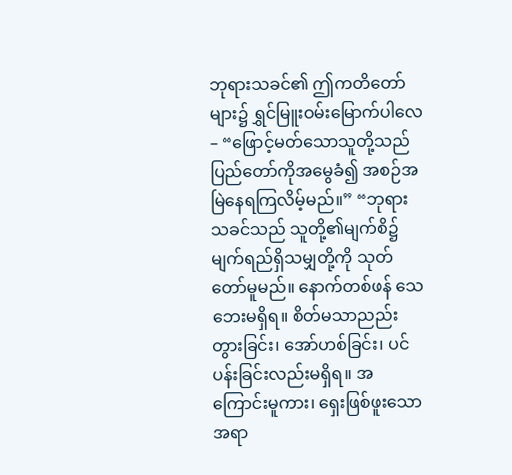ဘုရားသခင်၏ ဤကတိတော်များ၌ ရွှင်မြူးဝမ်းမြောက်ပါလေ– “ဖြောင့်မတ်သောသူတို့သည် ပြည်တော်ကိုအမွေခံ၍ အစဉ်အမြဲနေရကြလိမ့်မည်။” “ဘုရားသခင်သည် သူတို့၏မျက်စိ၌ မျက်ရည်ရှိသမျှတို့ကို သုတ်တော်မူမည်။ နောက်တစ်ဖန် သေဘေးမရှိရ။ စိတ်မသာညည်းတွားခြင်း၊ အော်ဟစ်ခြင်း၊ ပင်ပန်းခြင်းလည်းမရှိရ။ အကြောင်းမူကား၊ ရှေးဖြစ်ဖူးသောအရာ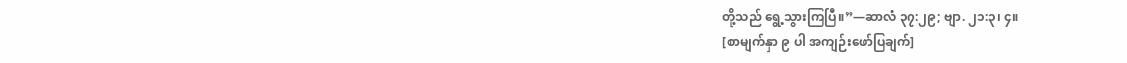တို့သည် ရွေ့သွားကြပြီ။”—ဆာလံ ၃၇:၂၉; ဗျာ. ၂၁:၃၊ ၄။
[စာမျက်နှာ ၉ ပါ အကျဉ်းဖော်ပြချက်]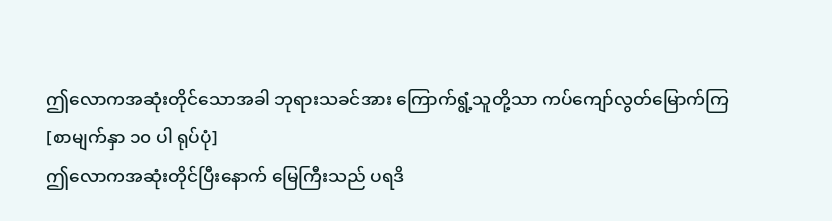ဤလောကအဆုံးတိုင်သောအခါ ဘုရားသခင်အား ကြောက်ရွံ့သူတို့သာ ကပ်ကျော်လွတ်မြောက်ကြ
[စာမျက်နှာ ၁၀ ပါ ရုပ်ပုံ]
ဤလောကအဆုံးတိုင်ပြီးနောက် မြေကြီးသည် ပရဒိ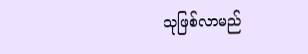သုဖြစ်လာမည်